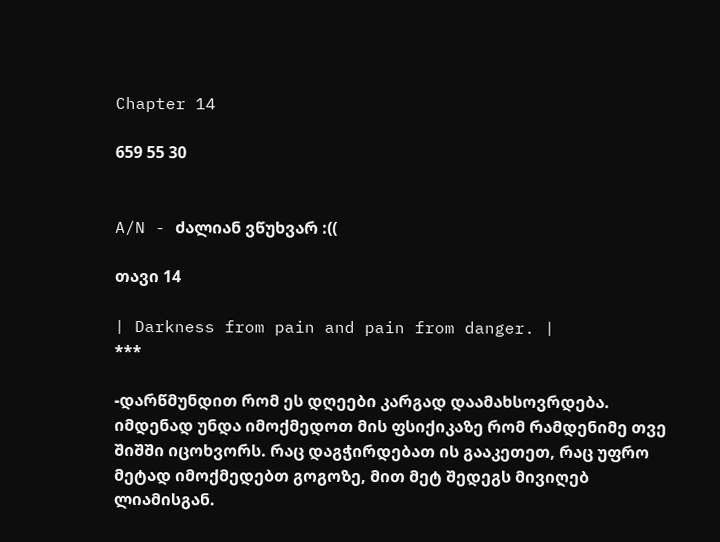Chapter 14

659 55 30


A/N - ძალიან ვწუხვარ :((

თავი 14

| Darkness from pain and pain from danger. |
***

-დარწმუნდით რომ ეს დღეები კარგად დაამახსოვრდება. იმდენად უნდა იმოქმედოთ მის ფსიქიკაზე რომ რამდენიმე თვე შიშში იცოხვორს. რაც დაგჭირდებათ ის გააკეთეთ, რაც უფრო მეტად იმოქმედებთ გოგოზე, მით მეტ შედეგს მივიღებ ლიამისგან.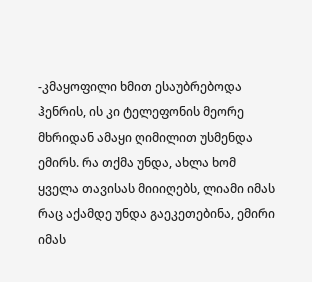-კმაყოფილი ხმით ესაუბრებოდა ჰენრის, ის კი ტელეფონის მეორე მხრიდან ამაყი ღიმილით უსმენდა ემირს. რა თქმა უნდა, ახლა ხომ ყველა თავისას მიიიღებს, ლიამი იმას რაც აქამდე უნდა გაეკეთებინა, ემირი იმას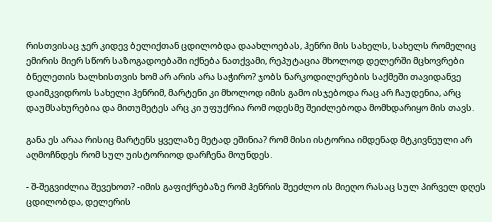რისთვისაც ჯერ კიდევ ბელიქთან ცდილობდა დაახლოებას, ჰენრი მის სახელს, სახელს რომელიც ემირის მიერ სწორ საზოგადოებაში იქნება ნათქვამი, რეპუტაცია მხოლოდ დელერში მცხოვრები ბნელეთის ხალხისთვის ხომ არ არის არა საჭირო? ჯობს ნარკოდილერების საქმეში თავიდანვე დაიმკვიდროს სახელი ჰენრიმ, მარტენი კი მხოლოდ იმის გამო ისჯებოდა რაც არ ჩაუდენია, არც დაუმსახურებია და მითუმეტეს არც კი უფუქრია რომ ოდესმე შეიძლებოდა მომხდარიყო მის თავს.

განა ეს არაა რისიც მარტენს ყველაზე მეტად ეშინია? რომ მისი ისტორია იმდენად მტკივნეული არ აღმოჩნდეს რომ სულ უისტორიოდ დარჩენა მოუნდეს.

- შ-შეგვიძლია შევეხოთ? -იმის გაფიქრებაზე რომ ჰენრის შეეძლო ის მიეღო რასაც სულ პირველ დღეს ცდილობდა, დელერის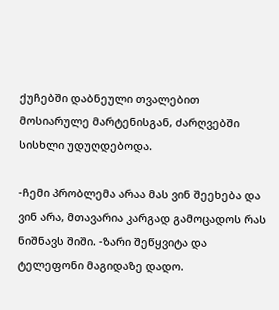ქუჩებში დაბნეული თვალებით მოსიარულე მარტენისგან, ძარღვებში სისხლი უდუღდებოდა.

-ჩემი პრობლემა არაა მას ვინ შეეხება და ვინ არა, მთავარია კარგად გამოცადოს რას ნიშნავს შიში. -ზარი შეწყვიტა და ტელეფონი მაგიდაზე დადო.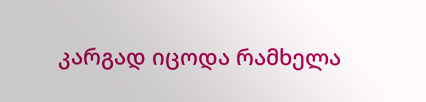კარგად იცოდა რამხელა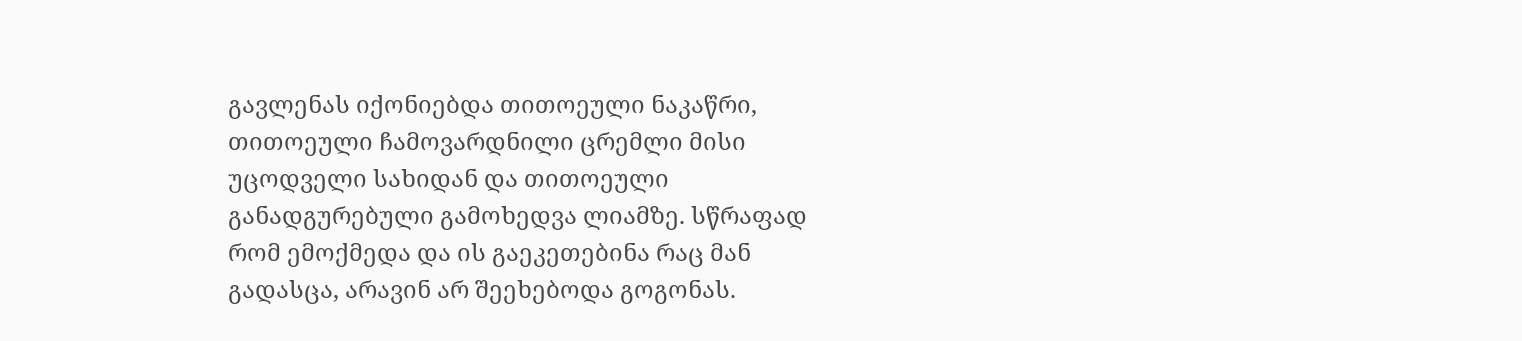გავლენას იქონიებდა თითოეული ნაკაწრი, თითოეული ჩამოვარდნილი ცრემლი მისი უცოდველი სახიდან და თითოეული განადგურებული გამოხედვა ლიამზე. სწრაფად რომ ემოქმედა და ის გაეკეთებინა რაც მან გადასცა, არავინ არ შეეხებოდა გოგონას.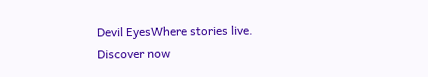Devil EyesWhere stories live. Discover now